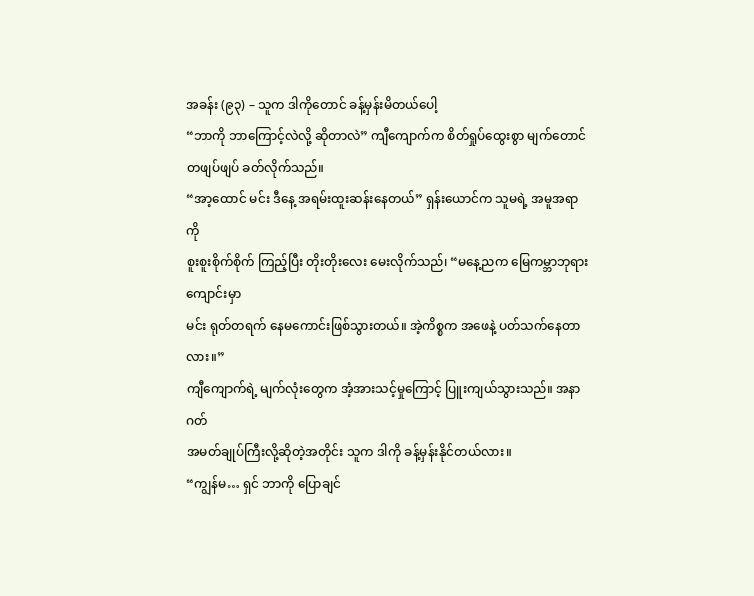အခန်း (၉၃) – သူက ဒါကိုတောင် ခန့်မှန်းမိတယ်ပေါ့
“ဘာကို ဘာကြောင့်လဲလို့ ဆိုတာလဲ” ကျီကျောက်က စိတ်ရှုပ်ထွေးစွာ မျက်တောင်
တဖျပ်ဖျပ် ခတ်လိုက်သည်။
“အာ့ထောင် မင်း ဒီနေ့ အရမ်းထူးဆန်းနေတယ်” ရှန်းယောင်က သူမရဲ့ အမူအရာကို
စူးစူးစိုက်စိုက် ကြည့်ပြီး တိုးတိုးလေး မေးလိုက်သည်၊ “မနေ့ညက မြေကမ္ဘာဘုရားကျောင်းမှာ
မင်း ရုတ်တရက် နေမကောင်းဖြစ်သွားတယ်။ အဲ့ကိစ္စက အဖေနဲ့ ပတ်သက်နေတာလား။”
ကျီကျောက်ရဲ့ မျက်လုံးတွေက အံ့အားသင့်မှုကြောင့် ပြူးကျယ်သွားသည်။ အနာဂတ်
အမတ်ချုပ်ကြီးလို့ဆိုတဲ့အတိုင်း သူက ဒါကို ခန့်မှန်းနိုင်တယ်လား။
“ကျွန်မ… ရှင် ဘာကို ပြောချင်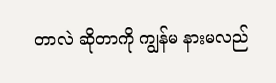တာလဲ ဆိုတာကို ကျွန်မ နားမလည်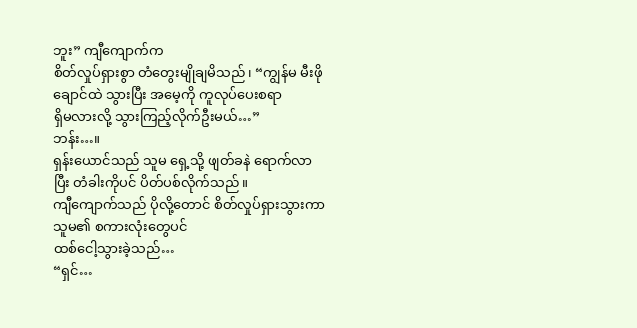ဘူး” ကျီကျောက်က
စိတ်လှုပ်ရှားစွာ တံတွေးမျိုချမိသည်၊ “ကျွန်မ မီးဖိုချောင်ထဲ သွားပြီး အမေ့ကို ကူလုပ်ပေးစရာ
ရှိမလားလို့ သွားကြည့်လိုက်ဦးမယ်…”
ဘန်း…။
ရှန်းယောင်သည် သူမ ရှေ့သို့ ဖျတ်ခနဲ ရောက်လာပြီး တံခါးကိုပင် ပိတ်ပစ်လိုက်သည်။
ကျီကျောက်သည် ပိုလို့တောင် စိတ်လှုပ်ရှားသွားကာ သူမ၏ စကားလုံးတွေပင်
ထစ်ငေါ့သွားခဲ့သည်…
“ရှင်…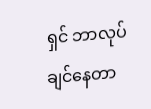ရှင် ဘာလုပ်ချင်နေတာ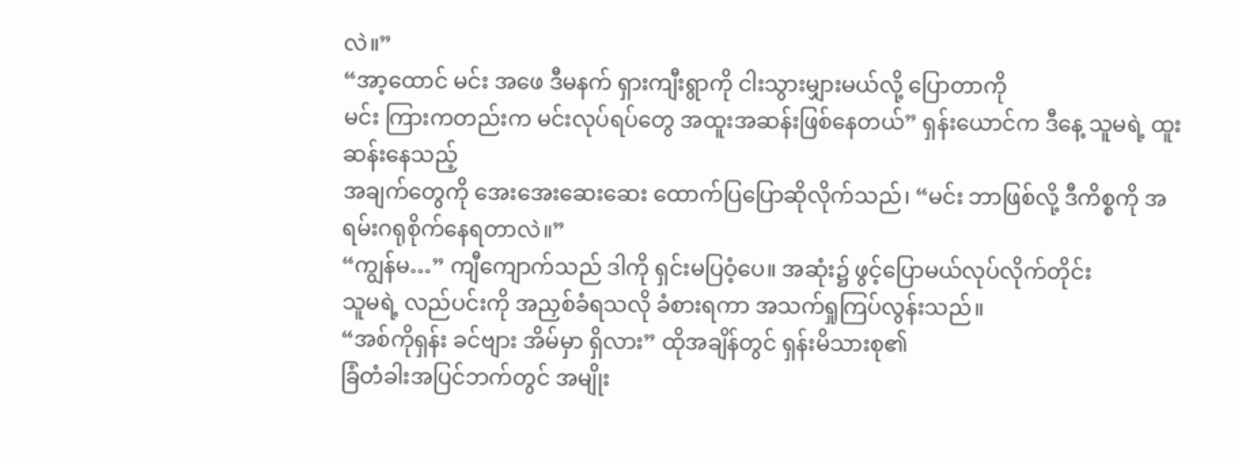လဲ။”
“အာ့ထောင် မင်း အဖေ ဒီမနက် ရှားကျီးရွာကို ငါးသွားမျှားမယ်လို့ ပြောတာကို
မင်း ကြားကတည်းက မင်းလုပ်ရပ်တွေ အထူးအဆန်းဖြစ်နေတယ်” ရှန်းယောင်က ဒီနေ့ သူမရဲ့ ထူးဆန်းနေသည့်
အချက်တွေကို အေးအေးဆေးဆေး ထောက်ပြပြောဆိုလိုက်သည်၊ “မင်း ဘာဖြစ်လို့ ဒီကိစ္စကို အရမ်းဂရုစိုက်နေရတာလဲ။”
“ကျွန်မ…” ကျီကျောက်သည် ဒါကို ရှင်းမပြဝံ့ပေ။ အဆုံး၌ ဖွင့်ပြောမယ်လုပ်လိုက်တိုင်း
သူမရဲ့ လည်ပင်းကို အညှစ်ခံရသလို ခံစားရကာ အသက်ရှုကြပ်လွန်းသည်။
“အစ်ကိုရှန်း ခင်ဗျား အိမ်မှာ ရှိလား” ထိုအချိန်တွင် ရှန်းမိသားစု၏
ခြံတံခါးအပြင်ဘက်တွင် အမျိုး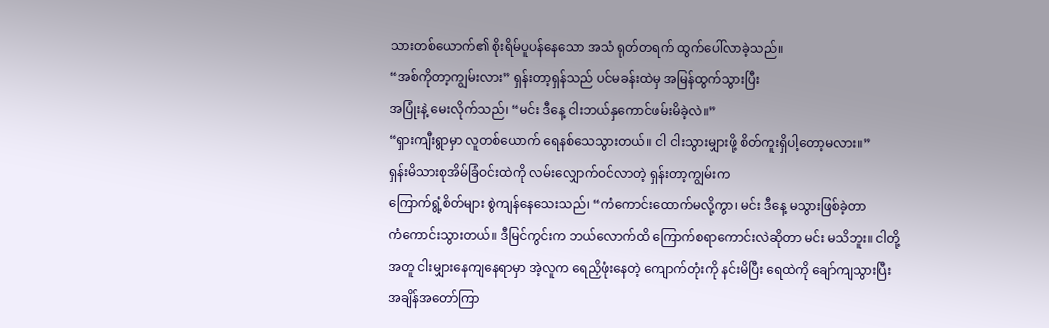သားတစ်ယောက်၏ စိုးရိမ်ပူပန်နေသော အသံ ရုတ်တရက် ထွက်ပေါ်လာခဲ့သည်။
“အစ်ကိုတာ့ကျွမ်းလား” ရှန်းတာ့ရှန်သည် ပင်မခန်းထဲမှ အမြန်ထွက်သွားပြီး
အပြုံးနဲ့ မေးလိုက်သည်၊ “မင်း ဒီနေ့ ငါးဘယ်နှကောင်ဖမ်းမိခဲ့လဲ။”
“ရှားကျီးရွာမှာ လူတစ်ယောက် ရေနစ်သေသွားတယ်။ ငါ ငါးသွားမျှားဖို့ စိတ်ကူးရှိပါ့တော့မလား။”
ရှန်းမိသားစုအိမ်ခြံဝင်းထဲကို လမ်းလျှောက်ဝင်လာတဲ့ ရှန်းတာ့ကျွမ်းက
ကြောက်ရွံ့စိတ်များ စွဲကျန်နေသေးသည်၊ “ကံကောင်းထောက်မလို့ကွာ၊ မင်း ဒီနေ့ မသွားဖြစ်ခဲ့တာ
ကံကောင်းသွားတယ်။ ဒီမြင်ကွင်းက ဘယ်လောက်ထိ ကြောက်စရာကောင်းလဲဆိုတာ မင်း မသိဘူး။ ငါတို့
အတူ ငါးမျှားနေကျနေရာမှာ အဲ့လူက ရေညှိဖုံးနေတဲ့ ကျောက်တုံးကို နင်းမိပြီး ရေထဲကို ချော်ကျသွားပြီး
အချိန်အတော်ကြာ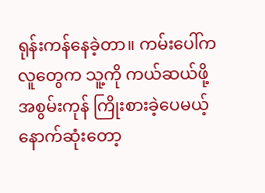ရုန်းကန်နေခဲ့တာ။ ကမ်းပေါ်က လူတွေက သူ့ကို ကယ်ဆယ်ဖို့ အစွမ်းကုန် ကြိုးစားခဲ့ပေမယ့်
နောက်ဆုံးတော့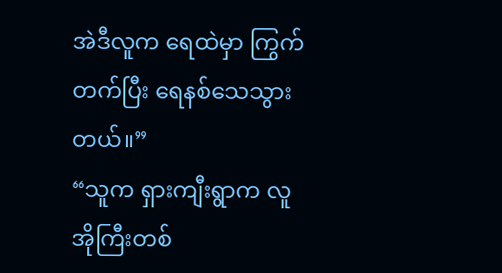အဲဒီလူက ရေထဲမှာ ကြွက်တက်ပြီး ရေနစ်သေသွားတယ်။”
“သူက ရှားကျီးရွာက လူအိုကြီးတစ်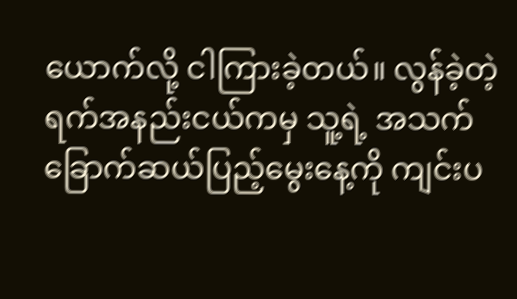ယောက်လို့ ငါကြားခဲ့တယ်။ လွန်ခဲ့တဲ့
ရက်အနည်းငယ်ကမှ သူ့ရဲ့ အသက်ခြောက်ဆယ်ပြည့်မွေးနေ့ကို ကျင်းပ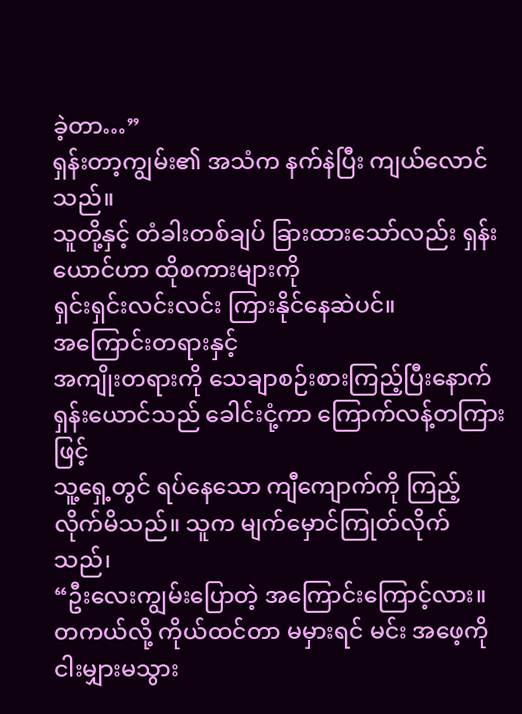ခဲ့တာ…”
ရှန်းတာ့ကျွမ်း၏ အသံက နက်နဲပြီး ကျယ်လောင်သည်။
သူတို့နှင့် တံခါးတစ်ချပ် ခြားထားသော်လည်း ရှန်းယောင်ဟာ ထိုစကားများကို
ရှင်းရှင်းလင်းလင်း ကြားနိုင်နေဆဲပင်။
အကြောင်းတရားနှင့်
အကျိုးတရားကို သေချာစဉ်းစားကြည့်ပြီးနောက် ရှန်းယောင်သည် ခေါင်းငုံ့ကာ ကြောက်လန့်တကြားဖြင့်
သူ့ရှေ့တွင် ရပ်နေသော ကျီကျောက်ကို ကြည့်လိုက်မိသည်။ သူက မျက်မှောင်ကြုတ်လိုက်သည်၊
“ဦးလေးကျွမ်းပြောတဲ့ အကြောင်းကြောင့်လား။ တကယ်လို့ ကိုယ်ထင်တာ မမှားရင် မင်း အဖေ့ကို
ငါးမျှားမသွား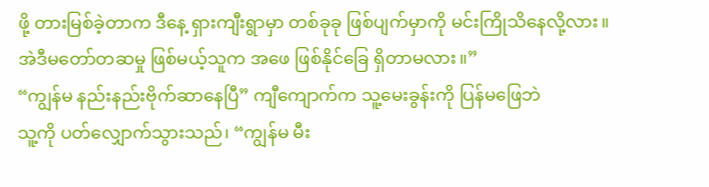ဖို့ တားမြစ်ခဲ့တာက ဒီနေ့ ရှားကျီးရွာမှာ တစ်ခုခု ဖြစ်ပျက်မှာကို မင်းကြိုသိနေလို့လား။
အဲဒီမတော်တဆမှု ဖြစ်မယ့်သူက အဖေ ဖြစ်နိုင်ခြေ ရှိတာမလား။”
“ကျွန်မ နည်းနည်းဗိုက်ဆာနေပြီ” ကျီကျောက်က သူ့မေးခွန်းကို ပြန်မဖြေဘဲ
သူ့ကို ပတ်လျှောက်သွားသည်၊ “ကျွန်မ မီး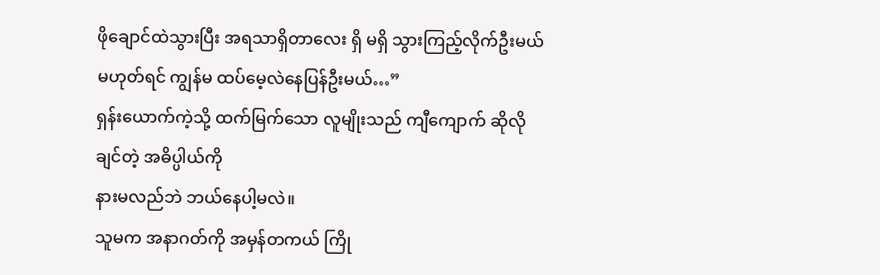ဖိုချောင်ထဲသွားပြီး အရသာရှိတာလေး ရှိ မရှိ သွားကြည့်လိုက်ဦးမယ်
မဟုတ်ရင် ကျွန်မ ထပ်မေ့လဲနေပြန်ဦးမယ်…”
ရှန်းယောက်ကဲ့သို့ ထက်မြက်သော လူမျိုးသည် ကျီကျောက် ဆိုလိုချင်တဲ့ အဓိပ္ပါယ်ကို
နားမလည်ဘဲ ဘယ်နေပါ့မလဲ။
သူမက အနာဂတ်ကို အမှန်တကယ် ကြို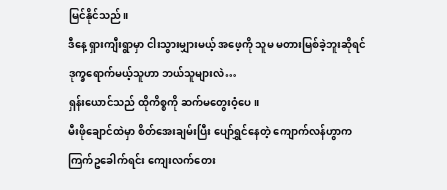မြင်နိုင်သည်။
ဒီနေ့ ရှားကျီးရွာမှာ ငါးသွားမျှားမယ့် အဖေ့ကို သူမ မတားမြစ်ခဲ့ဘူးဆိုရင်
ဒုက္ခရောက်မယ့်သူဟာ ဘယ်သူများလဲ…
ရှန်းယောင်သည် ထိုကိစ္စကို ဆက်မတွေးဝံ့ပေ။
မီးဖိုချောင်ထဲမှာ စိတ်အေးချမ်းပြီး ပျော်ရွှင်နေတဲ့ ကျောက်လန်ဟွာက
ကြက်ဥခေါက်ရင်း ကျေးလက်တေး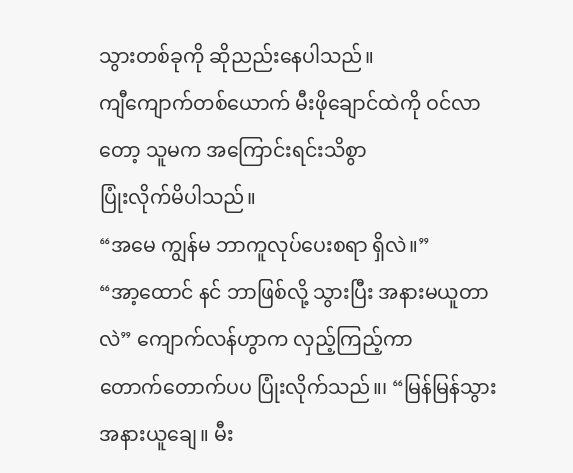သွားတစ်ခုကို ဆိုညည်းနေပါသည်။
ကျီကျောက်တစ်ယောက် မီးဖိုချောင်ထဲကို ဝင်လာတော့ သူမက အကြောင်းရင်းသိစွာ
ပြုံးလိုက်မိပါသည်။
“အမေ ကျွန်မ ဘာကူလုပ်ပေးစရာ ရှိလဲ။”
“အာ့ထောင် နင် ဘာဖြစ်လို့ သွားပြီး အနားမယူတာလဲ” ကျောက်လန်ဟွာက လှည့်ကြည့်ကာ
တောက်တောက်ပပ ပြုံးလိုက်သည်။၊ “မြန်မြန်သွား အနားယူချေ။ မီး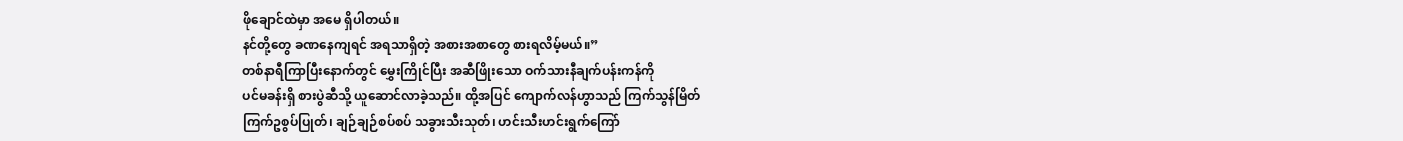ဖိုချောင်ထဲမှာ အမေ ရှိပါတယ်။
နင်တို့တွေ ခဏနေကျရင် အရသာရှိတဲ့ အစားအစာတွေ စားရလိမ့်မယ်။”
တစ်နာရီကြာပြီးနောက်တွင် မွှေးကြိုင်ပြီး အဆီဖြိုးသော ဝက်သားနီချက်ပန်းကန်ကို
ပင်မခန်းရှိ စားပွဲဆီသို့ ယူဆောင်လာခဲ့သည်။ ထို့အပြင် ကျောက်လန်ဟွာသည် ကြက်သွန်မြိတ်
ကြက်ဥစွပ်ပြုတ်၊ ချဉ်ချဉ်စပ်စပ် သခွားသီးသုတ်၊ ဟင်းသီးဟင်းရွက်ကြော်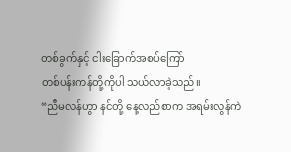တစ်ခွက်နှင့် ငါးခြောက်အစပ်ကြော်
တစ်ပန်းကန်တို့ကိုပါ သယ်လာခဲ့သည်။
“ညီမလန်ဟွာ နင်တို့ နေ့လည်စာက အရမ်းလွန်ကဲ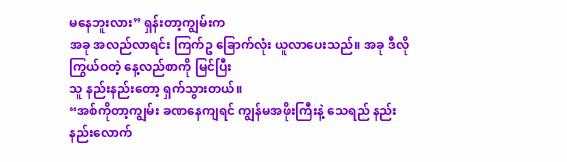မနေဘူးလား” ရှန်းတာ့ကျွမ်းက
အခု အလည်လာရင်း ကြက်ဥ ခြောက်လုံး ယူလာပေးသည်။ အခု ဒီလို ကြွယ်ဝတဲ့ နေ့လည်စာကို မြင်ပြီး
သူ နည်းနည်းတော့ ရှက်သွားတယ်။
“အစ်ကိုတာ့ကျွမ်း ခဏနေကျရင် ကျွန်မအဖိုးကြီးနဲ့ သေရည် နည်းနည်းလောက်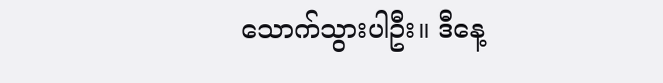သောက်သွားပါဦး။ ဒီနေ့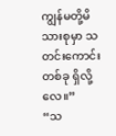ကျွန်မတို့မိသားစုမှာ သတင်းကောင်းတစ်ခု ရှိလို့လေ။”
“သ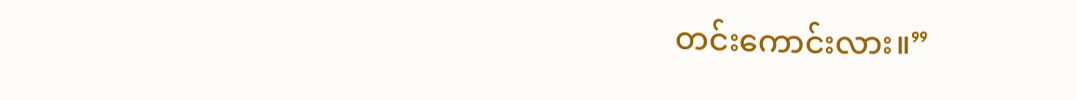တင်းကောင်းလား။”